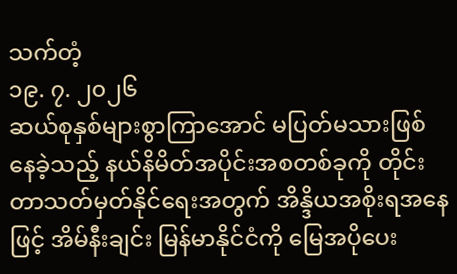သက်တံ့
၁၉. ၇. ၂၀၂၆
ဆယ်စုနှစ်များစွာကြာအောင် မပြတ်မသားဖြစ်နေခဲ့သည့် နယ်နိမိတ်အပိုင်းအစတစ်ခုကို တိုင်းတာသတ်မှတ်နိုင်ရေးအတွက် အိန္ဒိယအစိုးရအနေဖြင့် အိမ်နီးချင်း မြန်မာနိုင်ငံကို မြေအပိုပေး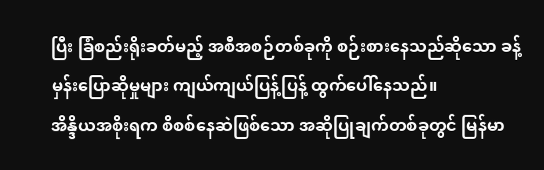ပြီး ခြံစည်းရိုးခတ်မည့် အစီအစဉ်တစ်ခုကို စဉ်းစားနေသည်ဆိုသော ခန့်မှန်းပြောဆိုမှုများ ကျယ်ကျယ်ပြန့်ပြန့် ထွက်ပေါ်နေသည်။
အိန္ဒိယအစိုးရက စိစစ်နေဆဲဖြစ်သော အဆိုပြုချက်တစ်ခုတွင် မြန်မာ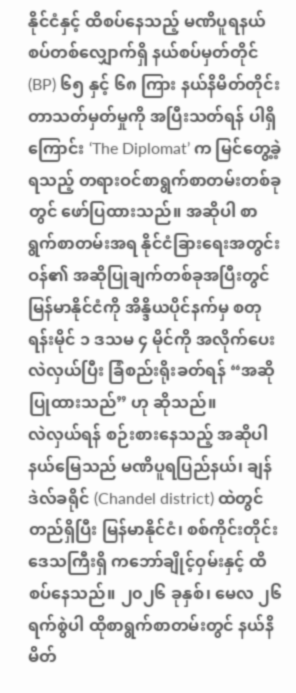နိုင်ငံနှင့် ထိစပ်နေသည့် မဏိပူရနယ်စပ်တစ်လျှောက်ရှိ နယ်စပ်မှတ်တိုင် (BP) ၆၅ နှင့် ၆၈ ကြား နယ်နိမိတ်တိုင်းတာသတ်မှတ်မှုကို အပြီးသတ်ရန် ပါရှိကြောင်း ‘The Diplomat’ က မြင်တွေ့ခဲ့ရသည့် တရားဝင်စာရွက်စာတမ်းတစ်ခုတွင် ဖော်ပြထားသည်။ အဆိုပါ စာရွက်စာတမ်းအရ နိုင်ငံခြားရေးအတွင်းဝန်၏ အဆိုပြုချက်တစ်ခုအပြီးတွင် မြန်မာနိုင်ငံကို အိန္ဒိယပိုင်နက်မှ စတုရန်းမိုင် ၁ ဒသမ ၄ မိုင်ကို အလိုက်ပေး လဲလှယ်ပြီး ခြံစည်းရိုးခတ်ရန် “အဆိုပြုထားသည်” ဟု ဆိုသည်။
လဲလှယ်ရန် စဉ်းစားနေသည့် အဆိုပါနယ်မြေသည် မဏိပူရပြည်နယ်၊ ချန်ဒဲလ်ခရိုင် (Chandel district) ထဲတွင် တည်ရှိပြီး မြန်မာနိုင်ငံ၊ စစ်ကိုင်းတိုင်းဒေသကြီးရှိ ကဘော်ချိုင့်ဝှမ်းနှင့် ထိစပ်နေသည်။ ၂၀၂၆ ခုနှစ်၊ မေလ ၂၆ ရက်စွဲပါ ထိုစာရွက်စာတမ်းတွင် နယ်နိမိတ်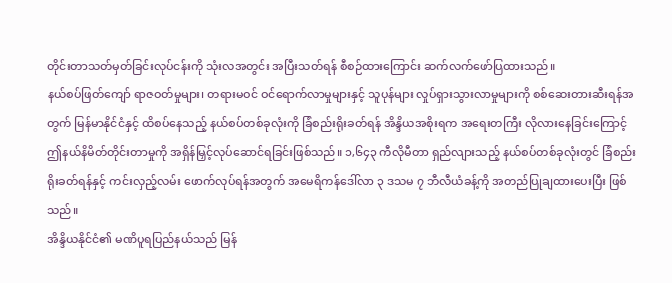တိုင်းတာသတ်မှတ်ခြင်းလုပ်ငန်းကို သုံးလအတွင်း အပြီးသတ်ရန် စီစဉ်ထားကြောင်း ဆက်လက်ဖော်ပြထားသည်။
နယ်စပ်ဖြတ်ကျော် ရာဇဝတ်မှုများ၊ တရားမဝင် ဝင်ရောက်လာမှုများနှင့် သူပုန်များ လှုပ်ရှားသွားလာမှုများကို စစ်ဆေးတားဆီးရန်အတွက် မြန်မာနိုင်ငံနှင့် ထိစပ်နေသည့် နယ်စပ်တစ်ခုလုံးကို ခြံစည်းရိုးခတ်ရန် အိန္ဒိယအစိုးရက အရေးတကြီး လိုလားနေခြင်းကြောင့် ဤနယ်နိမိတ်တိုင်းတာမှုကို အရှိန်မြှင့်လုပ်ဆောင်ရခြင်းဖြစ်သည်။ ၁,၆၄၃ ကီလိုမီတာ ရှည်လျားသည့် နယ်စပ်တစ်ခုလုံးတွင် ခြံစည်းရိုးခတ်ရန်နှင့် ကင်းလှည့်လမ်း ဖောက်လုပ်ရန်အတွက် အမေရိကန်ဒေါ်လာ ၃ ဒသမ ၇ ဘီလီယံခန့်ကို အတည်ပြုချထားပေးပြီး ဖြစ်သည်။
အိန္ဒိယနိုင်ငံ၏ မဏိပူရပြည်နယ်သည် မြန်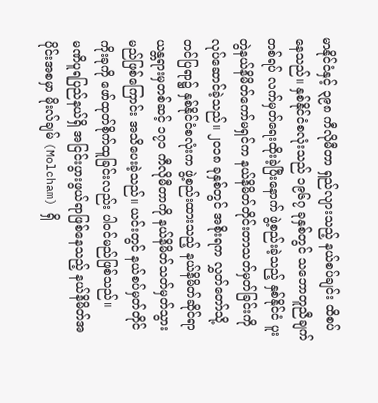မာနိုင်ငံနှင့် ၃၉၈ ကီလိုမီတာ ရှည်လျားသည့် နယ်စပ်ချင်း ထိစပ်နေသည်။ နှစ်နိုင်ငံစလုံးသည် ၁၉၆၇ ခုနှစ်တွင် သဘောတူညီချက်တစ်ရပ် လက်မှတ်ရေးထိုးခဲ့ပြီးနောက် ဖွဲ့စည်းခဲ့သည့် နှစ်နိုင်ငံ ပူးတွဲနယ်နိမိတ်ကော်မရှင်က နယ်နိမိတ်တိုင်းတာသတ်မှတ်ခြင်းကို လုပ်ဆောင်ခဲ့သည်။ ၂၀၁၈ ခုနှစ်တွင် အစိုးရက လွှတ်တော်သို့ တင်ပြရာ၌ နှစ်နိုင်ငံစလုံးက ဖွဲ့စည်းထားသည့် နယ်နိမိတ်ဆိုင်ရာ ယန္တရားမှတစ်ဆင့် ၁၇၁ ကီလိုမီတာကို နယ်နိမိတ်သတ်မှတ်သွားမည်ဖြစ်ကြောင်း အသိပေးခဲ့သည်။ ယင်းတွင် နယ်စပ်မှတ်တိုင် ကိုးခုကို ဖော်ထုတ်စိုက်ထူခြင်းလည်း ပါဝင်မည်ဖြစ်သည်။
မဏိပူရပြည်နယ်ရှိ အငြင်းပွားဖွယ်ရာဖြစ်နေသည့် နယ်နိမိတ်အပိုင်းအစမှာ မိုးလ်ချမ် (Molcham) ရှိ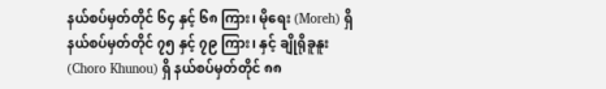နယ်စပ်မှတ်တိုင် ၆၄ နှင့် ၆၈ ကြား၊ မိုရေး (Moreh) ရှိ နယ်စပ်မှတ်တိုင် ၇၅ နှင့် ၇၉ ကြား၊ နှင့် ချိုရိုခူနူး (Choro Khunou) ရှိ နယ်စပ်မှတ်တိုင် ၈၈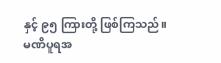နှင့် ၉၅ ကြားတို့ ဖြစ်ကြသည်။
မဏိပူရအ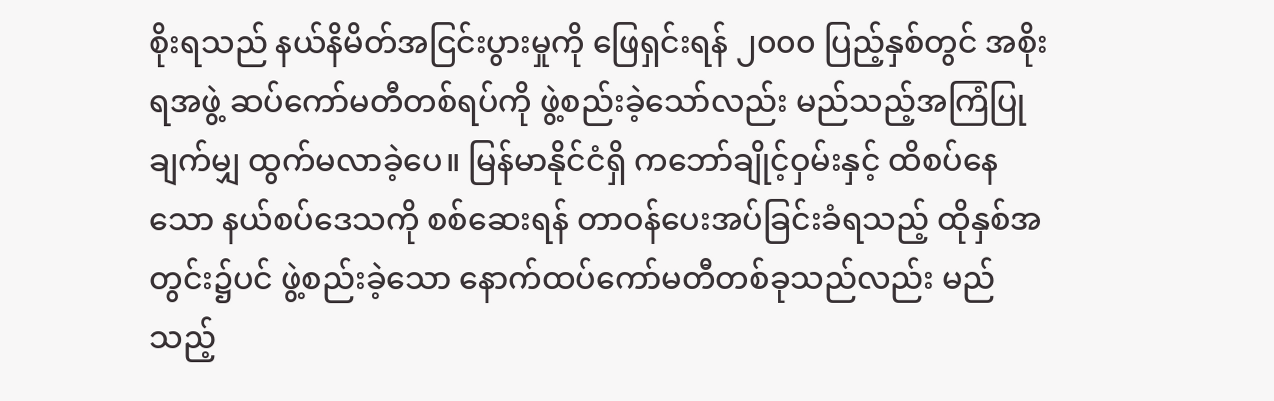စိုးရသည် နယ်နိမိတ်အငြင်းပွားမှုကို ဖြေရှင်းရန် ၂၀၀၀ ပြည့်နှစ်တွင် အစိုးရအဖွဲ့ ဆပ်ကော်မတီတစ်ရပ်ကို ဖွဲ့စည်းခဲ့သော်လည်း မည်သည့်အကြံပြုချက်မျှ ထွက်မလာခဲ့ပေ။ မြန်မာနိုင်ငံရှိ ကဘော်ချိုင့်ဝှမ်းနှင့် ထိစပ်နေသော နယ်စပ်ဒေသကို စစ်ဆေးရန် တာဝန်ပေးအပ်ခြင်းခံရသည့် ထိုနှစ်အတွင်း၌ပင် ဖွဲ့စည်းခဲ့သော နောက်ထပ်ကော်မတီတစ်ခုသည်လည်း မည်သည့်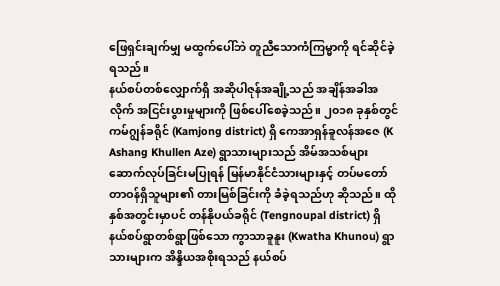ဖြေရှင်းချက်မျှ မထွက်ပေါ်ဘဲ တူညီသောကံကြမ္မာကို ရင်ဆိုင်ခဲ့ရသည်။
နယ်စပ်တစ်လျှောက်ရှိ အဆိုပါဇုန်အချို့သည် အချိန်အခါအလိုက် အငြင်းပွားမှုများကို ဖြစ်ပေါ်စေခဲ့သည်။ ၂၀၁၈ ခုနှစ်တွင် ကမ်ဂျွန်ခရိုင် (Kamjong district) ရှိ ကေအာရှန်ခူလန်အဇေ (K Ashang Khullen Aze) ရွာသားများသည် အိမ်အသစ်များ ဆောက်လုပ်ခြင်းမပြုရန် မြန်မာနိုင်ငံသားများနှင့် တပ်မတော် တာဝန်ရှိသူများ၏ တားမြစ်ခြင်းကို ခံခဲ့ရသည်ဟု ဆိုသည်။ ထိုနှစ်အတွင်းမှာပင် တန်နိုပယ်ခရိုင် (Tengnoupal district) ရှိ နယ်စပ်ရွာတစ်ရွာဖြစ်သော ကွာသာခူနူး (Kwatha Khunou) ရွာသားများက အိန္ဒိယအစိုးရသည် နယ်စပ်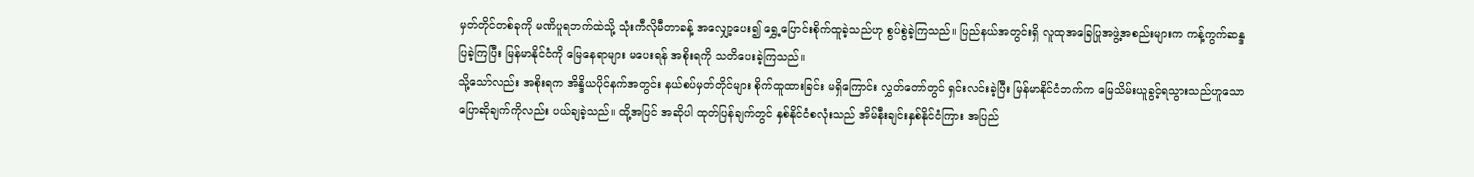မှတ်တိုင်တစ်ခုကို မဏိပူရဘက်ထဲသို့ သုံးကီလိုမီတာခန့် အလျှော့ပေး၍ ရွှေ့ပြောင်းစိုက်ထူခဲ့သည်ဟု စွပ်စွဲခဲ့ကြသည်။ ပြည်နယ်အတွင်းရှိ လူထုအခြေပြုအဖွဲ့အစည်းများက ကန့်ကွက်ဆန္ဒပြခဲ့ကြပြီး မြန်မာနိုင်ငံကို မြေနေရာများ မပေးရန် အစိုးရကို သတိပေးခဲ့ကြသည်။
သို့သော်လည်း အစိုးရက အိန္ဒိယပိုင်နက်အတွင်း နယ်စပ်မှတ်တိုင်များ စိုက်ထူထားခြင်း မရှိကြောင်း လွှတ်တော်တွင် ရှင်းလင်းခဲ့ပြီး မြန်မာနိုင်ငံဘက်က မြေသိမ်းယူခွင့်ရသွားသည်ဟူသော ပြောဆိုချက်ကိုလည်း ပယ်ချခဲ့သည်။ ထို့အပြင် အဆိုပါ ထုတ်ပြန်ချက်တွင် နှစ်နိုင်ငံစလုံးသည် အိမ်နီးချင်းနှစ်နိုင်ငံကြား အပြည်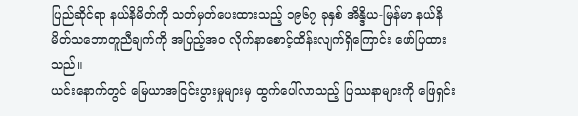ပြည်ဆိုင်ရာ နယ်နိမိတ်ကို သတ်မှတ်ပေးထားသည့် ၁၉၆၇ ခုနှစ် အိန္ဒိယ-မြန်မာ နယ်နိမိတ်သဘောတူညီချက်ကို အပြည့်အဝ လိုက်နာစောင့်ထိန်းလျက်ရှိကြောင်း ဖော်ပြထားသည်။
ယင်းနောက်တွင် မြေယာအငြင်းပွားမှုများမှ ထွက်ပေါ်လာသည့် ပြဿနာများကို ဖြေရှင်း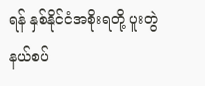ရန် နှစ်နိုင်ငံအစိုးရတို့ ပူးတွဲနယ်စပ်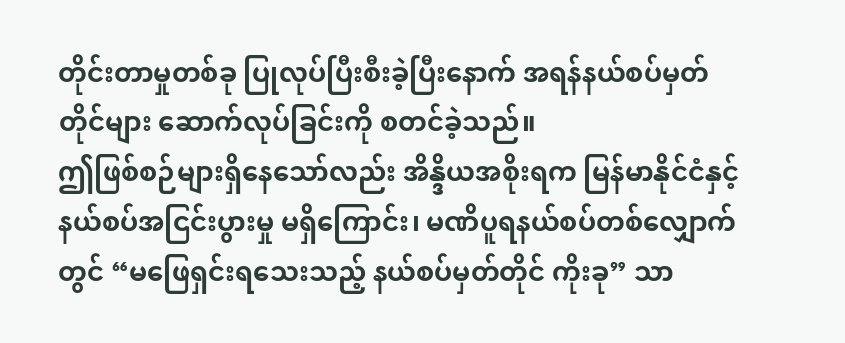တိုင်းတာမှုတစ်ခု ပြုလုပ်ပြီးစီးခဲ့ပြီးနောက် အရန်နယ်စပ်မှတ်တိုင်များ ဆောက်လုပ်ခြင်းကို စတင်ခဲ့သည်။
ဤဖြစ်စဉ်များရှိနေသော်လည်း အိန္ဒိယအစိုးရက မြန်မာနိုင်ငံနှင့် နယ်စပ်အငြင်းပွားမှု မရှိကြောင်း၊ မဏိပူရနယ်စပ်တစ်လျှောက်တွင် “မဖြေရှင်းရသေးသည့် နယ်စပ်မှတ်တိုင် ကိုးခု” သာ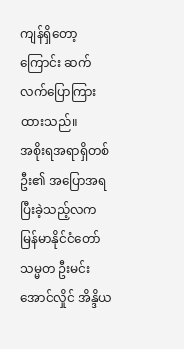ကျန်ရှိတော့ကြောင်း ဆက်လက်ပြောကြားထားသည်။
အစိုးရအရာရှိတစ်ဦး၏ အပြောအရ ပြီးခဲ့သည့်လက မြန်မာနိုင်ငံတော် သမ္မတ ဦးမင်းအောင်လှိုင် အိန္ဒိယ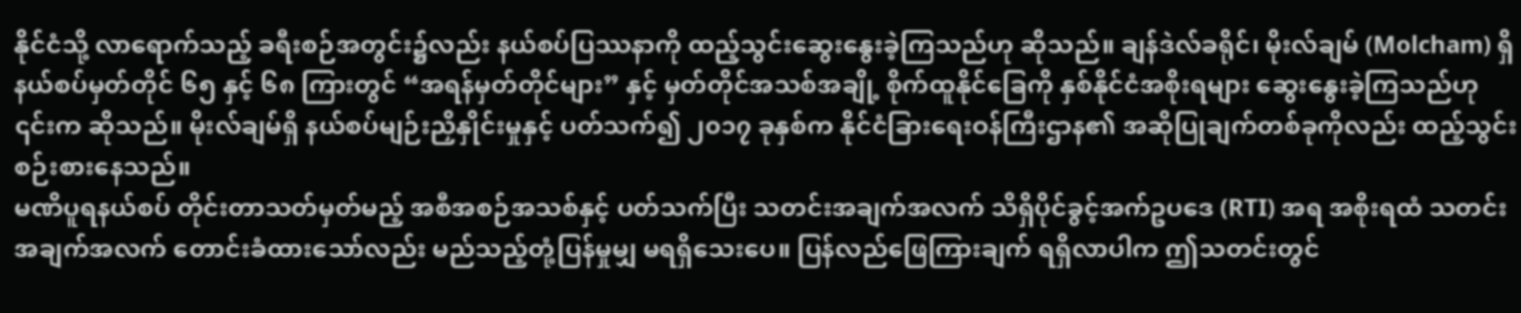နိုင်ငံသို့ လာရောက်သည့် ခရီးစဉ်အတွင်း၌လည်း နယ်စပ်ပြဿနာကို ထည့်သွင်းဆွေးနွေးခဲ့ကြသည်ဟု ဆိုသည်။ ချန်ဒဲလ်ခရိုင်၊ မိုးလ်ချမ် (Molcham) ရှိ နယ်စပ်မှတ်တိုင် ၆၅ နှင့် ၆၈ ကြားတွင် “အရန်မှတ်တိုင်များ” နှင့် မှတ်တိုင်အသစ်အချို့ စိုက်ထူနိုင်ခြေကို နှစ်နိုင်ငံအစိုးရများ ဆွေးနွေးခဲ့ကြသည်ဟု ၎င်းက ဆိုသည်။ မိုးလ်ချမ်ရှိ နယ်စပ်မျဉ်းညှိနှိုင်းမှုနှင့် ပတ်သက်၍ ၂၀၁၇ ခုနှစ်က နိုင်ငံခြားရေးဝန်ကြီးဌာန၏ အဆိုပြုချက်တစ်ခုကိုလည်း ထည့်သွင်းစဉ်းစားနေသည်။
မဏိပူရနယ်စပ် တိုင်းတာသတ်မှတ်မည့် အစီအစဉ်အသစ်နှင့် ပတ်သက်ပြီး သတင်းအချက်အလက် သိရှိပိုင်ခွင့်အက်ဥပဒေ (RTI) အရ အစိုးရထံ သတင်းအချက်အလက် တောင်းခံထားသော်လည်း မည်သည့်တုံ့ပြန်မှုမျှ မရရှိသေးပေ။ ပြန်လည်ဖြေကြားချက် ရရှိလာပါက ဤသတင်းတွင်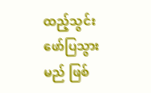ထည့်သွင်းဖော်ပြသွားမည် ဖြစ်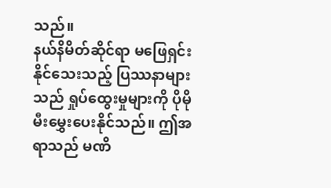သည်။
နယ်နိမိတ်ဆိုင်ရာ မဖြေရှင်းနိုင်သေးသည့် ပြဿနာများသည် ရှုပ်ထွေးမှုများကို ပိုမိုမီးမွှေးပေးနိုင်သည်။ ဤအရာသည် မဏိ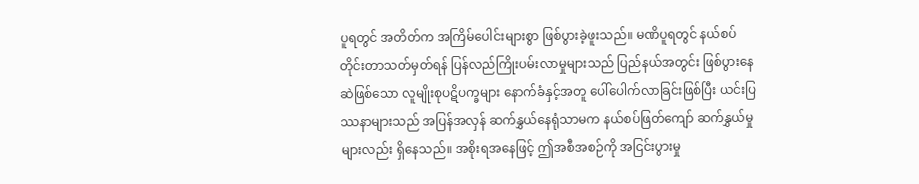ပူရတွင် အတိတ်က အကြိမ်ပေါင်းများစွာ ဖြစ်ပွားခဲ့ဖူးသည်။ မဏိပူရတွင် နယ်စပ်တိုင်းတာသတ်မှတ်ရန် ပြန်လည်ကြိုးပမ်းလာမှုများသည် ပြည်နယ်အတွင်း ဖြစ်ပွားနေဆဲဖြစ်သော လူမျိုးစုပဋိပက္ခများ နောက်ခံနှင့်အတူ ပေါ်ပေါက်လာခြင်းဖြစ်ပြီး ယင်းပြဿနာများသည် အပြန်အလှန် ဆက်နွှယ်နေရုံသာမက နယ်စပ်ဖြတ်ကျော် ဆက်နွှယ်မှုများလည်း ရှိနေသည်။ အစိုးရအနေဖြင့် ဤအစီအစဉ်ကို အငြင်းပွားမှု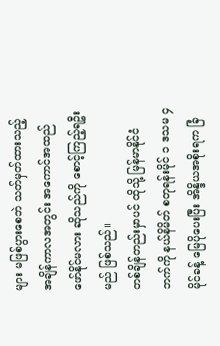များ မဖြစ်ပွားစေဘဲ သတ်မှတ်ထားသည့် အချိန်ကာလအတွင်း အကောင်အထည်ဖော်နိုင်မလား ဆိုသည်ကို စောင့်ကြည့်ရဦးမည် ဖြစ်သည်။
တစ်ချိန်တည်းမှာပင် ထိုသို့ မြန်မာနိုင်ငံဘက်ကို နယ်နိမိတ် စတုရန်းမိုင် ၁ ဒသမ ၄ မိုင်ခန့် မြေပိုပေးပြီး အိန္ဒိယအစိုးရက ခြံ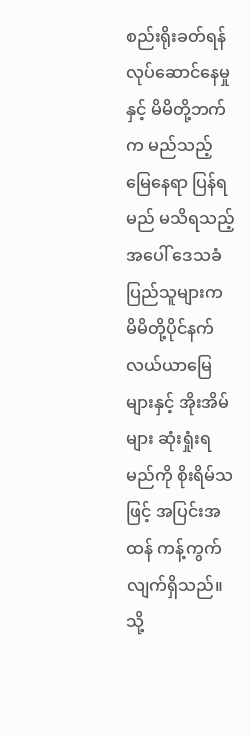စည်းရိုးခတ်ရန် လုပ်ဆောင်နေမှုနှင့် မိမိတို့ဘက်က မည်သည့်မြေနေရာ ပြန်ရမည် မသိရသည့်အပေါ် ဒေသခံပြည်သူများက မိမိတို့ပိုင်နက် လယ်ယာမြေများနှင့် အိုးအိမ်များ ဆုံးရှုံးရမည်ကို စိုးရိမ်သဖြင့် အပြင်းအထန် ကန့်ကွက်လျက်ရှိသည်။ သို့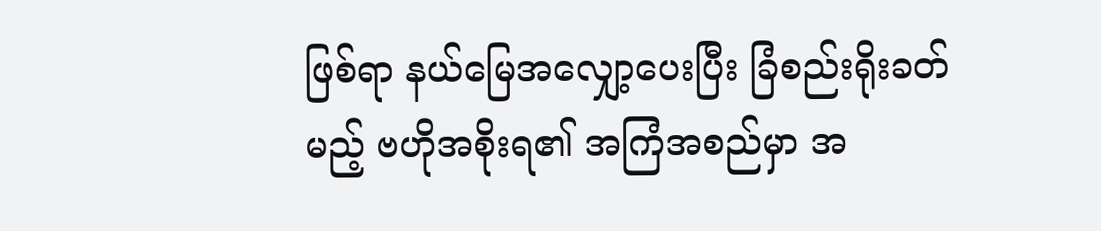ဖြစ်ရာ နယ်မြေအလျှော့ပေးပြီး ခြံစည်းရိုးခတ်မည့် ဗဟိုအစိုးရ၏ အကြံအစည်မှာ အ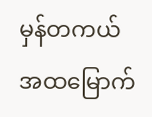မှန်တကယ် အထမြောက်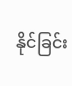နိုင်ခြင်း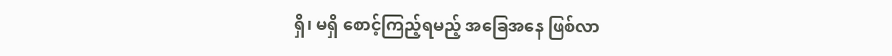ရှိ၊ မရှိ စောင့်ကြည့်ရမည့် အခြေအနေ ဖြစ်လာ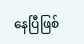နေပြီဖြစ်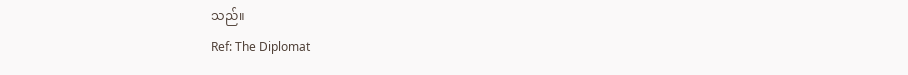သည်။
Ref: The Diplomat